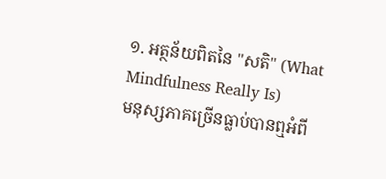១. អត្ថន័យពិតនៃ "សតិ" (What Mindfulness Really Is)
មនុស្សភាគច្រើនធ្លាប់បានឮអំពី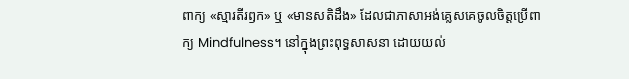ពាក្យ «ស្មារតីរឭក» ឬ «មានសតិដឹង» ដែលជាភាសាអង់គ្លេសគេចូលចិត្តប្រើពាក្យ Mindfulness។ នៅក្នុងព្រះពុទ្ធសាសនា ដោយយល់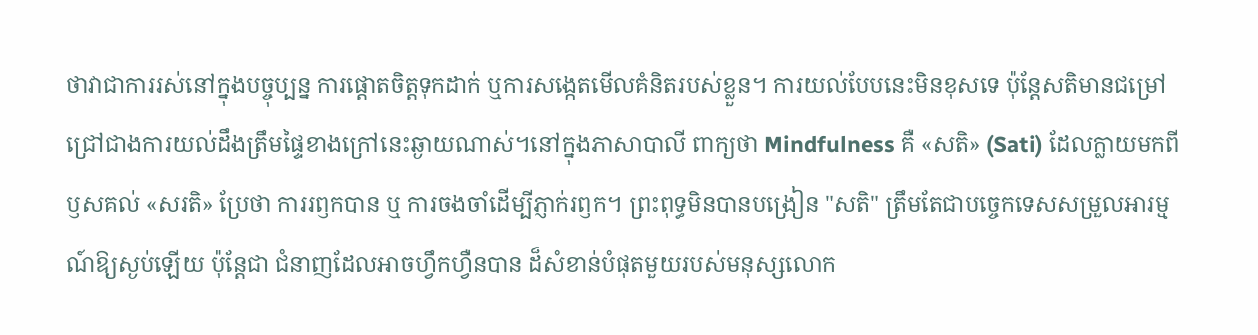ថាវាជាការរស់នៅក្នុងបច្ចុប្បន្ន ការផ្តោតចិត្តទុកដាក់ ឬការសង្កេតមើលគំនិតរបស់ខ្លួន។ ការយល់បែបនេះមិនខុសទេ ប៉ុន្តែសតិមានជម្រៅជ្រៅជាងការយល់ដឹងត្រឹមផ្ទៃខាងក្រៅនេះឆ្ងាយណាស់។នៅក្នុងភាសាបាលី ពាក្យថា Mindfulness គឺ «សតិ» (Sati) ដែលក្លាយមកពីឫសគល់ «សរតិ» ប្រែថា ការរឭកបាន ឬ ការចងចាំដើម្បីភ្ញាក់រឭក។ ព្រះពុទ្ធមិនបានបង្រៀន "សតិ" ត្រឹមតែជាបច្ចេកទេសសម្រួលអារម្មណ៍ឱ្យស្ងប់ឡើយ ប៉ុន្តែជា ជំនាញដែលអាចហ្វឹកហ្វឺនបាន ដ៏សំខាន់បំផុតមួយរបស់មនុស្សលោក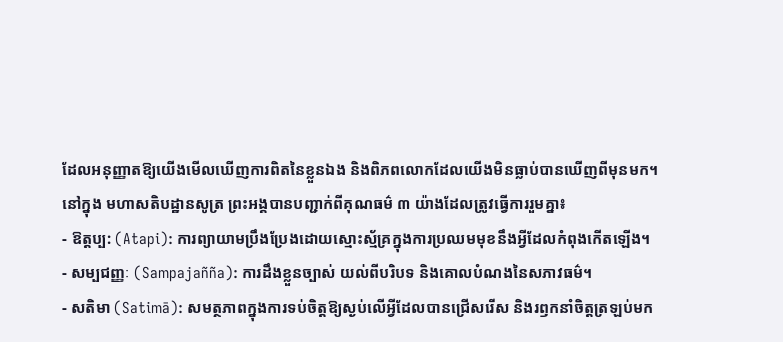ដែលអនុញ្ញាតឱ្យយើងមើលឃើញការពិតនៃខ្លួនឯង និងពិភពលោកដែលយើងមិនធ្លាប់បានឃើញពីមុនមក។
នៅក្នុង មហាសតិបដ្ឋានសូត្រ ព្រះអង្គបានបញ្ជាក់ពីគុណធម៌ ៣ យ៉ាងដែលត្រូវធ្វើការរួមគ្នា៖
- ឱត្តប្ប: (Atapi): ការព្យាយាមប្រឹងប្រែងដោយស្មោះស្ម័គ្រក្នុងការប្រឈមមុខនឹងអ្វីដែលកំពុងកើតឡើង។
- សម្បជញ្ញៈ (Sampajañña): ការដឹងខ្លួនច្បាស់ យល់ពីបរិបទ និងគោលបំណងនៃសភាវធម៌។
- សតិមា (Satimā): សមត្ថភាពក្នុងការទប់ចិត្តឱ្យស្ងប់លើអ្វីដែលបានជ្រើសរើស និងរឭកនាំចិត្តត្រឡប់មក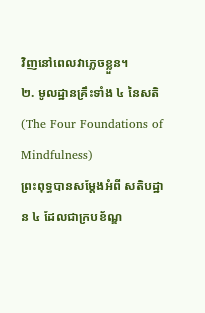វិញនៅពេលវាភ្លេចខ្លួន។
២. មូលដ្ឋានគ្រឹះទាំង ៤ នៃសតិ (The Four Foundations of Mindfulness)
ព្រះពុទ្ធបានសម្តែងអំពី សតិបដ្ឋាន ៤ ដែលជាក្របខ័ណ្ឌ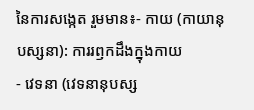នៃការសង្កេត រួមមាន៖- កាយ (កាយានុបស្សនា): ការរឭកដឹងក្នុងកាយ
- វេទនា (វេទនានុបស្ស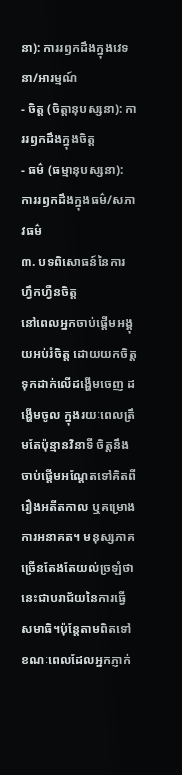នា): ការរឭកដឹងក្នុងវេទនា/អារម្មណ៍
- ចិត្ត (ចិត្តានុបស្សនា): ការរឭកដឹងក្នុងចិត្ត
- ធម៌ (ធម្មានុបស្សនា): ការរឭកដឹងក្នុងធម៌/សភាវធម៌
៣. បទពិសោធន៍នៃការហ្វឹកហ្វឺនចិត្ត
នៅពេលអ្នកចាប់ផ្តើមអង្គុយអប់រំចិត្ត ដោយយកចិត្តទុកដាក់លើដង្ហើមចេញ ដង្ហើមចូល ក្នុងរយៈពេលត្រឹមតែប៉ុន្មានវិនាទី ចិត្តនឹងចាប់ផ្តើមអណ្តែតទៅគិតពីរឿងអតីតកាល ឬគម្រោងការអនាគត។ មនុស្សភាគច្រើនតែងតែយល់ច្រឡំថា នេះជាបរាជ័យនៃការធ្វើសមាធិ។ប៉ុន្តែតាមពិតទៅ ខណៈពេលដែលអ្នកភ្ញាក់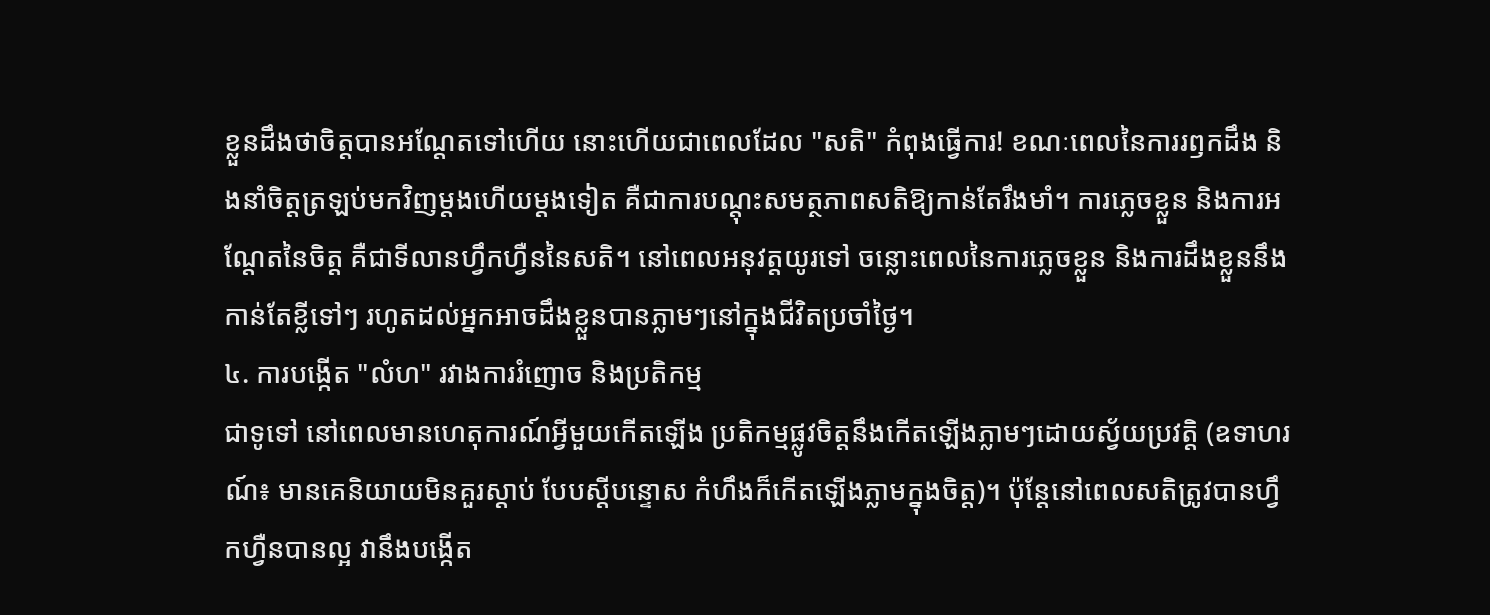ខ្លួនដឹងថាចិត្តបានអណ្តែតទៅហើយ នោះហើយជាពេលដែល "សតិ" កំពុងធ្វើការ! ខណៈពេលនៃការរឭកដឹង និងនាំចិត្តត្រឡប់មកវិញម្តងហើយម្តងទៀត គឺជាការបណ្តុះសមត្ថភាពសតិឱ្យកាន់តែរឹងមាំ។ ការភ្លេចខ្លួន និងការអណ្តែតនៃចិត្ត គឺជាទីលានហ្វឹកហ្វឺននៃសតិ។ នៅពេលអនុវត្តយូរទៅ ចន្លោះពេលនៃការភ្លេចខ្លួន និងការដឹងខ្លួននឹងកាន់តែខ្លីទៅៗ រហូតដល់អ្នកអាចដឹងខ្លួនបានភ្លាមៗនៅក្នុងជីវិតប្រចាំថ្ងៃ។
៤. ការបង្កើត "លំហ" រវាងការរំញោច និងប្រតិកម្ម
ជាទូទៅ នៅពេលមានហេតុការណ៍អ្វីមួយកើតឡើង ប្រតិកម្មផ្លូវចិត្តនឹងកើតឡើងភ្លាមៗដោយស្វ័យប្រវត្តិ (ឧទាហរណ៍៖ មានគេនិយាយមិនគួរស្តាប់ បែបស្តីបន្ទោស កំហឹងក៏កើតឡើងភ្លាមក្នុងចិត្ត)។ ប៉ុន្តែនៅពេលសតិត្រូវបានហ្វឹកហ្វឺនបានល្អ វានឹងបង្កើត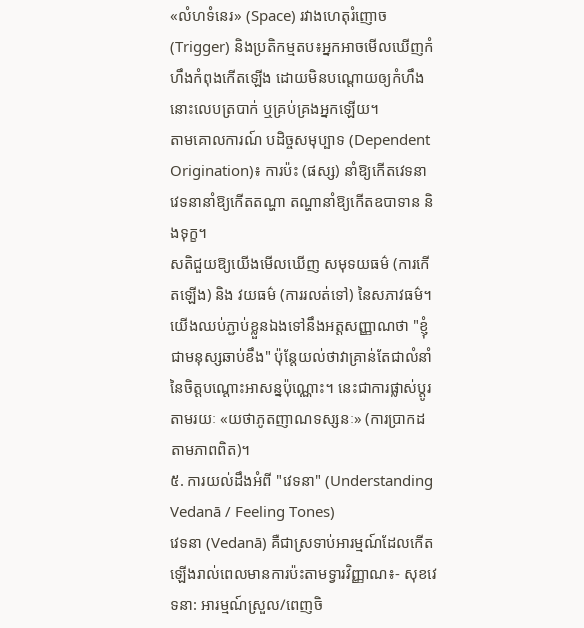«លំហទំនេរ» (Space) រវាងហេតុរំញោច (Trigger) និងប្រតិកម្មតប៖អ្នកអាចមើលឃើញកំហឹងកំពុងកើតឡើង ដោយមិនបណ្តោយឲ្យកំហឹងនោះលេបត្របាក់ ឬគ្រប់គ្រងអ្នកឡើយ។
តាមគោលការណ៍ បដិច្ចសមុប្បាទ (Dependent Origination)៖ ការប៉ះ (ផស្ស) នាំឱ្យកើតវេទនា វេទនានាំឱ្យកើតតណ្ហា តណ្ហានាំឱ្យកើតឧបាទាន និងទុក្ខ។
សតិជួយឱ្យយើងមើលឃើញ សមុទយធម៌ (ការកើតឡើង) និង វយធម៌ (ការរលត់ទៅ) នៃសភាវធម៌។ យើងឈប់ភ្ជាប់ខ្លួនឯងទៅនឹងអត្តសញ្ញាណថា "ខ្ញុំជាមនុស្សឆាប់ខឹង" ប៉ុន្តែយល់ថាវាគ្រាន់តែជាលំនាំនៃចិត្តបណ្តោះអាសន្នប៉ុណ្ណោះ។ នេះជាការផ្លាស់ប្តូរតាមរយៈ «យថាភូតញាណទស្សនៈ» (ការប្រាកដតាមភាពពិត)។
៥. ការយល់ដឹងអំពី "វេទនា" (Understanding Vedanā / Feeling Tones)
វេទនា (Vedanā) គឺជាស្រទាប់អារម្មណ៍ដែលកើតឡើងរាល់ពេលមានការប៉ះតាមទ្វារវិញ្ញាណ៖- សុខវេទនា: អារម្មណ៍ស្រួល/ពេញចិ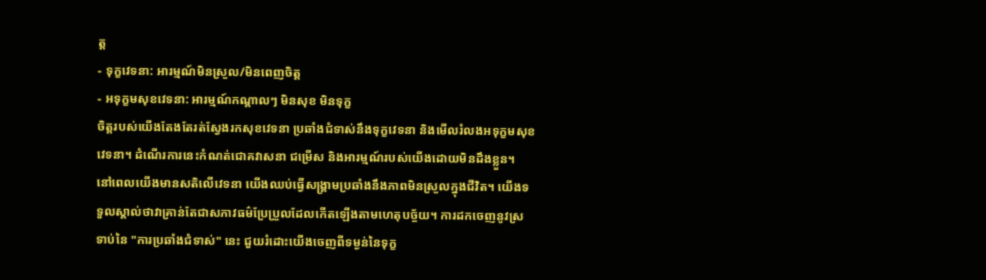ត្ត
- ទុក្ខវេទនា: អារម្មណ៍មិនស្រួល/មិនពេញចិត្ត
- អទុក្ខមសុខវេទនា: អារម្មណ៍កណ្តាលៗ មិនសុខ មិនទុក្ខ
ចិត្តរបស់យើងតែងតែរត់ស្វែងរកសុខវេទនា ប្រឆាំងជំទាស់នឹងទុក្ខវេទនា និងមើលរំលងអទុក្ខមសុខវេទនា។ ដំណើរការនេះកំណត់ជោគវាសនា ជម្រើស និងអារម្មណ៍របស់យើងដោយមិនដឹងខ្លួន។
នៅពេលយើងមានសតិលើវេទនា យើងឈប់ធ្វើសង្គ្រាមប្រឆាំងនឹងភាពមិនស្រួលក្នុងជីវិត។ យើងទទួលស្គាល់ថាវាគ្រាន់តែជាសភាវធម៌ប្រែប្រួលដែលកើតឡើងតាមហេតុបច្ច័យ។ ការដកចេញនូវស្រទាប់នៃ "ការប្រឆាំងជំទាស់" នេះ ជួយរំដោះយើងចេញពីទម្ងន់នៃទុក្ខ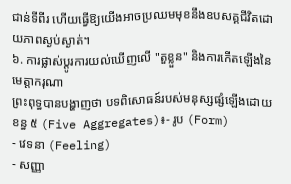ជាន់ទីពីរ ហើយធ្វើឱ្យយើងអាចប្រឈមមុខនឹងឧបសគ្គជីវិតដោយភាពស្ងប់ស្ងាត់។
៦. ការផ្លាស់ប្តូរការយល់ឃើញលើ "តួខ្លួន" និងការកើតឡើងនៃមេត្តាករុណា
ព្រះពុទ្ធបានបង្ហាញថា បទពិសោធន៍របស់មនុស្សផ្សំឡើងដោយ ខន្ធ ៥ (Five Aggregates)៖- រូប (Form)
- វេទនា (Feeling)
- សញ្ញា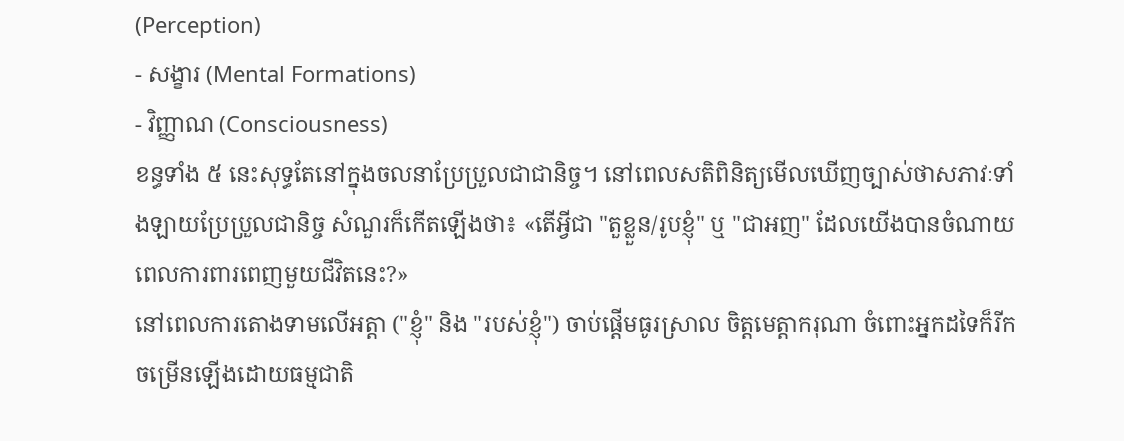(Perception)
- សង្ខារ (Mental Formations)
- វិញ្ញាណ (Consciousness)
ខន្ធទាំង ៥ នេះសុទ្ធតែនៅក្នុងចលនាប្រែប្រួលជាជានិច្ច។ នៅពេលសតិពិនិត្យមើលឃើញច្បាស់ថាសភាវៈទាំងឡាយប្រែប្រួលជានិច្ច សំណួរក៏កើតឡើងថា៖ «តើអ្វីជា "តួខ្លួន/រូបខ្ញុំ" ឬ "ជាអញ" ដែលយើងបានចំណាយពេលការពារពេញមួយជីវិតនេះ?»
នៅពេលការតោងទាមលើអត្តា ("ខ្ញុំ" និង "របស់ខ្ញុំ") ចាប់ផ្តើមធូរស្រាល ចិត្តមេត្តាករុណា ចំពោះអ្នកដទៃក៏រីកចម្រើនឡើងដោយធម្មជាតិ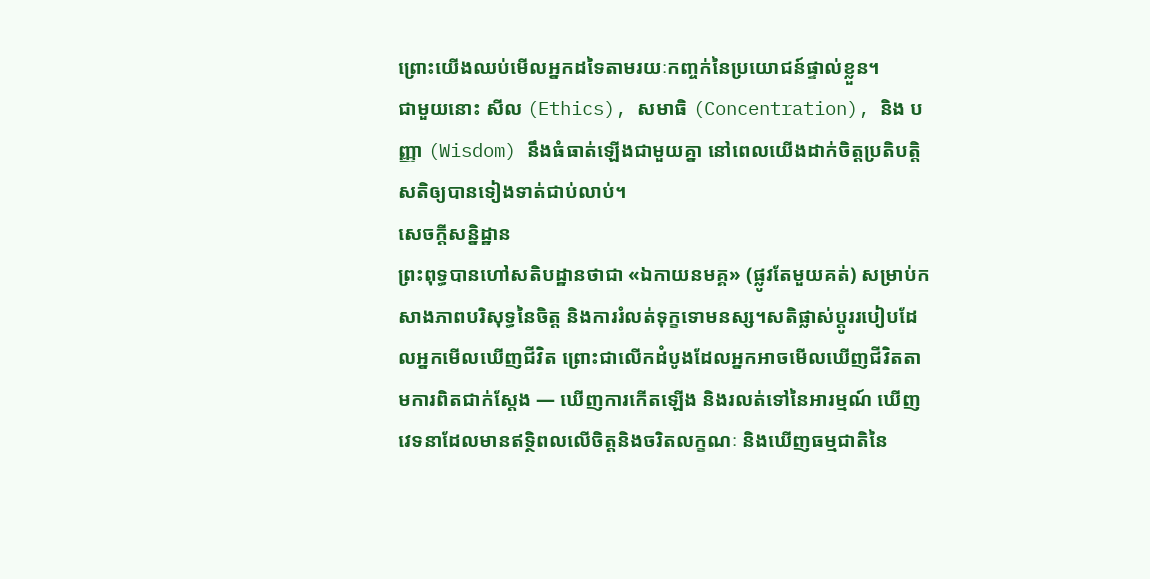ព្រោះយើងឈប់មើលអ្នកដទៃតាមរយៈកញ្ចក់នៃប្រយោជន៍ផ្ទាល់ខ្លួន។
ជាមួយនោះ សីល (Ethics), សមាធិ (Concentration), និង បញ្ញា (Wisdom) នឹងធំធាត់ឡើងជាមួយគ្នា នៅពេលយើងដាក់ចិត្តប្រតិបត្តិសតិឲ្យបានទៀងទាត់ជាប់លាប់។
សេចក្តីសន្និដ្ឋាន
ព្រះពុទ្ធបានហៅសតិបដ្ឋានថាជា «ឯកាយនមគ្គ» (ផ្លូវតែមួយគត់) សម្រាប់កសាងភាពបរិសុទ្ធនៃចិត្ត និងការរំលត់ទុក្ខទោមនស្ស។សតិផ្លាស់ប្តូររបៀបដែលអ្នកមើលឃើញជីវិត ព្រោះជាលើកដំបូងដែលអ្នកអាចមើលឃើញជីវិតតាមការពិតជាក់ស្តែង — ឃើញការកើតឡើង និងរលត់ទៅនៃអារម្មណ៍ ឃើញវេទនាដែលមានឥទ្ថិពលលើចិត្តនិងចរិតលក្ខណៈ និងឃើញធម្មជាតិនៃ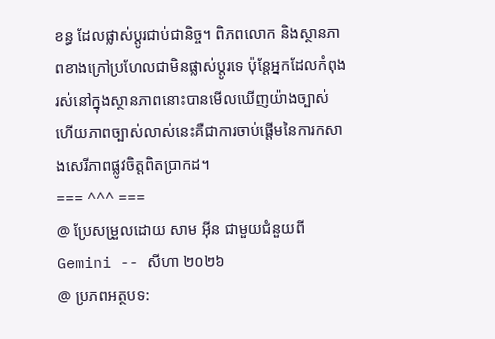ខន្ធ ដែលផ្លាស់ប្តូរជាប់ជានិច្ច។ ពិភពលោក និងស្ថានភាពខាងក្រៅប្រហែលជាមិនផ្លាស់ប្តូរទេ ប៉ុន្តែអ្នកដែលកំពុងរស់នៅក្នុងស្ថានភាពនោះបានមើលឃើញយ៉ាងច្បាស់ ហើយភាពច្បាស់លាស់នេះគឺជាការចាប់ផ្តើមនៃការកសាងសេរីភាពផ្លូវចិត្តពិតប្រាកដ។
=== ^^^ ===
@ ប្រែសម្រួលដោយ សាម អ៊ីន ជាមួយជំនួយពី Gemini -- សីហា ២០២៦
@ ប្រភពអត្ថបទ: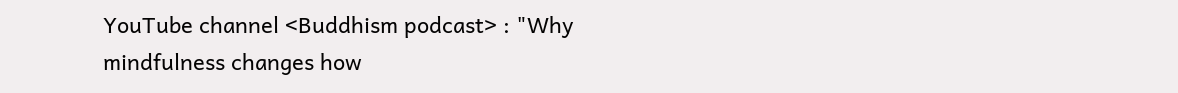YouTube channel <Buddhism podcast> : "Why mindfulness changes how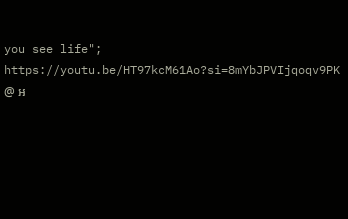you see life"; https://youtu.be/HT97kcM61Ao?si=8mYbJPVIjqoqv9PK
@ អ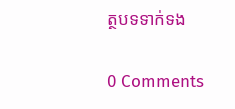ត្ថបទទាក់ទង

0 Comments